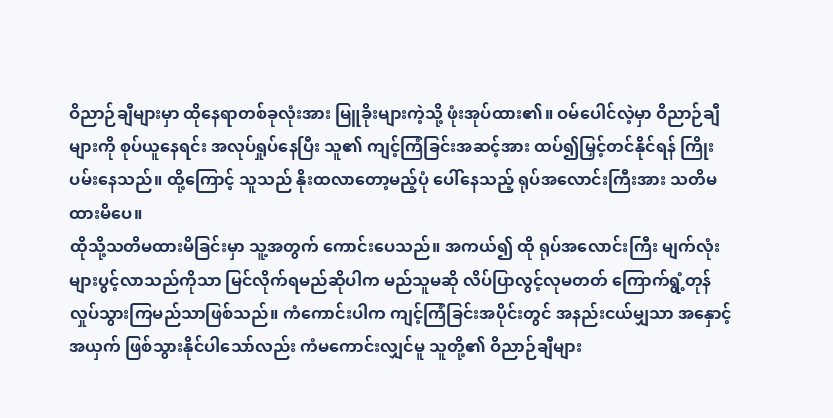ဝိညာဉ်ချီများမှာ ထိုနေရာတစ်ခုလုံးအား မြူခိုးများကဲ့သို့ ဖုံးအုပ်ထား၏။ ဝမ်ပေါင်လဲ့မှာ ဝိညာဉ်ချီများကို စုပ်ယူနေရင်း အလုပ်ရှုပ်နေပြီး သူ၏ ကျင့်ကြံခြင်းအဆင့်အား ထပ်၍မြှင့်တင်နိုင်ရန် ကြိုးပမ်းနေသည်။ ထို့ကြောင့် သူသည် နိုးထလာတော့မည့်ပုံ ပေါ်နေသည့် ရုပ်အလောင်းကြီးအား သတိမထားမိပေ။
ထိုသို့သတိမထားမိခြင်းမှာ သူ့အတွက် ကောင်းပေသည်။ အကယ်၍ ထို ရုပ်အလောင်းကြီး မျက်လုံးများပွင့်လာသည်ကိုသာ မြင်လိုက်ရမည်ဆိုပါက မည်သူမဆို လိပ်ပြာလွင့်လုမတတ် ကြောက်ရွံ့တုန်လှုပ်သွားကြမည်သာဖြစ်သည်။ ကံကောင်းပါက ကျင့်ကြံခြင်းအပိုင်းတွင် အနည်းငယ်မျှသာ အနှောင့်အယှက် ဖြစ်သွားနိုင်ပါသော်လည်း ကံမကောင်းလျှင်မူ သူတို့၏ ဝိညာဉ်ချီများ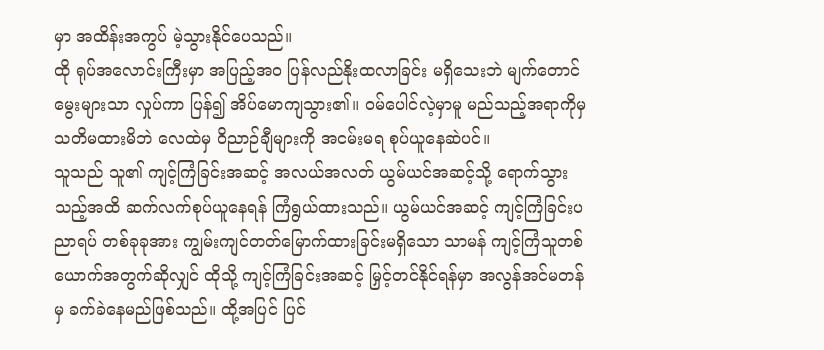မှာ အထိန်းအကွပ် မဲ့သွားနိုင်ပေသည်။
ထို ရုပ်အလောင်းကြီးမှာ အပြည့်အဝ ပြန်လည်နိုးထလာခြင်း မရှိသေးဘဲ မျက်တောင်မွေးများသာ လှုပ်ကာ ပြန်၍ အိပ်မောကျသွား၏။ ဝမ်ပေါင်လဲ့မှာမူ မည်သည့်အရာကိုမှ သတိမထားမိဘဲ လေထဲမှ ဝိညာဉ်ချီများကို အငမ်းမရ စုပ်ယူနေဆဲပင်။
သူသည် သူ၏ ကျင့်ကြံခြင်းအဆင့် အလယ်အလတ် ယွမ်ယင်အဆင့်သို့ ရောက်သွားသည့်အထိ ဆက်လက်စုပ်ယူနေရန် ကြံရွယ်ထားသည်။ ယွမ်ယင်အဆင့် ကျင့်ကြံခြင်းပညာရပ် တစ်ခုခုအား ကျွမ်းကျင်တတ်မြောက်ထားခြင်းမရှိသော သာမန် ကျင့်ကြံသူတစ်ယောက်အတွက်ဆိုလျှင် ထိုသို့ ကျင့်ကြံခြင်းအဆင့် မြှင့်တင်နိုင်ရန်မှာ အလွန်အင်မတန်မှ ခက်ခဲနေမည်ဖြစ်သည်။ ထို့အပြင် ပြင်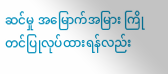ဆင်မှု အမြောက်အမြား ကြိုတင်ပြုလုပ်ထားရန်လည်း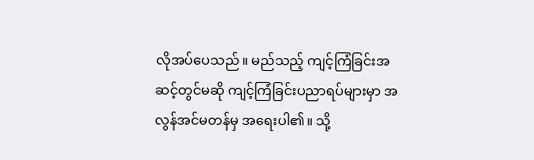လိုအပ်ပေသည်။ မည်သည့် ကျင့်ကြံခြင်းအဆင့်တွင်မဆို ကျင့်ကြံခြင်းပညာရပ်များမှာ အလွန်အင်မတန်မှ အရေးပါ၏။ သို့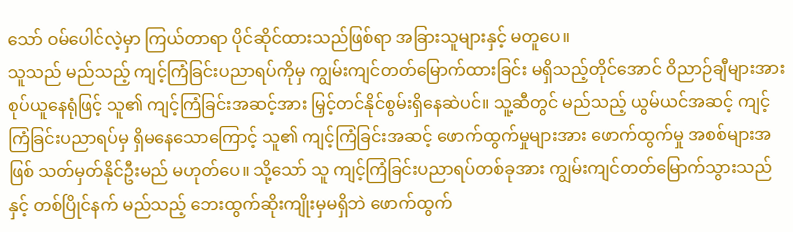သော် ဝမ်ပေါင်လဲ့မှာ ကြယ်တာရာ ပိုင်ဆိုင်ထားသည်ဖြစ်ရာ အခြားသူများနှင့် မတူပေ။
သူသည် မည်သည့် ကျင့်ကြံခြင်းပညာရပ်ကိုမှ ကျွမ်းကျင်တတ်မြောက်ထားခြင်း မရှိသည့်တိုင်အောင် ဝိညာဉ်ချီများအား စုပ်ယူနေရုံဖြင့် သူ၏ ကျင့်ကြံခြင်းအဆင့်အား မြှင့်တင်နိုင်စွမ်းရှိနေဆဲပင်။ သူ့ဆီတွင် မည်သည့် ယွမ်ယင်အဆင့် ကျင့်ကြံခြင်းပညာရပ်မှ ရှိမနေသောကြောင့် သူ၏ ကျင့်ကြံခြင်းအဆင့် ဖောက်ထွက်မှုများအား ဖောက်ထွက်မှု အစစ်များအဖြစ် သတ်မှတ်နိုင်ဦးမည် မဟုတ်ပေ။ သို့သော် သူ ကျင့်ကြံခြင်းပညာရပ်တစ်ခုအား ကျွမ်းကျင်တတ်မြောက်သွားသည်နှင့် တစ်ပြိုင်နက် မည်သည့် ဘေးထွက်ဆိုးကျိုးမှမရှိဘဲ ဖောက်ထွက်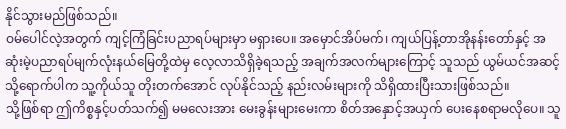နိုင်သွားမည်ဖြစ်သည်။
ဝမ်ပေါင်လဲ့အတွက် ကျင့်ကြံခြင်းပညာရပ်များမှာ မရှားပေ။ အမှောင်အိပ်မက်၊ ကျယ်ပြန့်တာအိုနန်းတော်နှင့် အဆုံးမဲ့ပညာရပ်မျက်လုံးနယ်မြေတို့ထဲမှ လေ့လာသိရှိခဲ့ရသည့် အချက်အလက်များကြောင့် သူသည် ယွမ်ယင်အဆင့်သို့ရောက်ပါက သူ့ကိုယ်သူ တိုးတက်အောင် လုပ်နိုင်သည့် နည်းလမ်းများကို သိရှိထားပြီးသားဖြစ်သည်။
သို့ဖြစ်ရာ ဤကိစ္စနှင့်ပတ်သက်၍ မမလေးအား မေးခွန်းများမေးကာ စိတ်အနှောင့်အယှက် ပေးနေစရာမလိုပေ။ သူ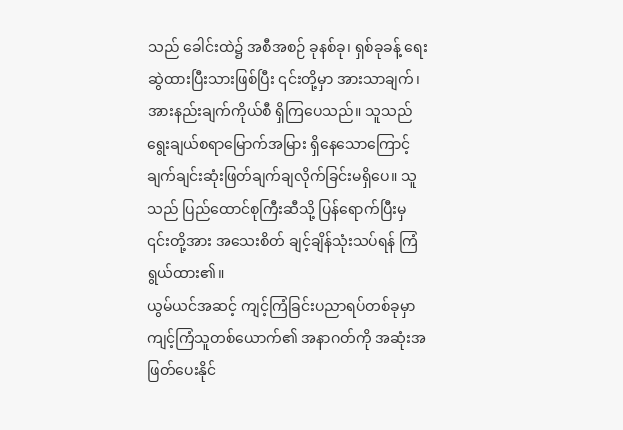သည် ခေါင်းထဲ၌ အစီအစဉ် ခုနစ်ခု၊ ရှစ်ခုခန့် ရေးဆွဲထားပြီးသားဖြစ်ပြီး ၎င်းတို့မှာ အားသာချက်၊ အားနည်းချက်ကိုယ်စီ ရှိကြပေသည်။ သူသည် ရွေးချယ်စရာမြောက်အမြား ရှိနေသောကြောင့် ချက်ချင်းဆုံးဖြတ်ချက်ချလိုက်ခြင်းမရှိပေ။ သူသည် ပြည်ထောင်စုကြီးဆီသို့ ပြန်ရောက်ပြီးမှ ၎င်းတို့အား အသေးစိတ် ချင့်ချိန်သုံးသပ်ရန် ကြံရွယ်ထား၏။
ယွမ်ယင်အဆင့် ကျင့်ကြံခြင်းပညာရပ်တစ်ခုမှာ ကျင့်ကြံသူတစ်ယောက်၏ အနာဂတ်ကို အဆုံးအဖြတ်ပေးနိုင်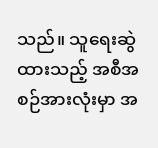သည်။ သူရေးဆွဲထားသည့် အစီအစဉ်အားလုံးမှာ အ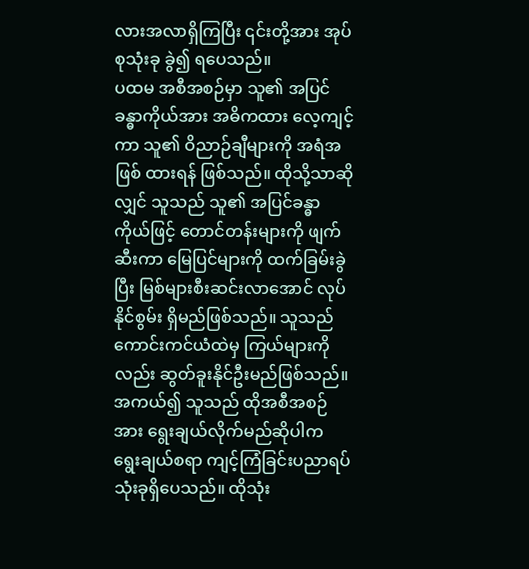လားအလာရှိကြပြီး ၎င်းတို့အား အုပ်စုသုံးခု ခွဲ၍ ရပေသည်။
ပထမ အစီအစဉ်မှာ သူ၏ အပြင်ခန္ဓာကိုယ်အား အဓိကထား လေ့ကျင့်ကာ သူ၏ ဝိညာဉ်ချီများကို အရံအဖြစ် ထားရန် ဖြစ်သည်။ ထိုသို့သာဆိုလျှင် သူသည် သူ၏ အပြင်ခန္ဓာကိုယ်ဖြင့် တောင်တန်းများကို ဖျက်ဆီးကာ မြေပြင်များကို ထက်ခြမ်းခွဲပြီး မြစ်များစီးဆင်းလာအောင် လုပ်နိုင်စွမ်း ရှိမည်ဖြစ်သည်။ သူသည် ကောင်းကင်ယံထဲမှ ကြယ်များကိုလည်း ဆွတ်ခူးနိုင်ဦးမည်ဖြစ်သည်။ အကယ်၍ သူသည် ထိုအစီအစဉ်အား ရွေးချယ်လိုက်မည်ဆိုပါက ရွေးချယ်စရာ ကျင့်ကြံခြင်းပညာရပ် သုံးခုရှိပေသည်။ ထိုသုံး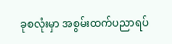ခုစလုံးမှာ အစွမ်းထက်ပညာရပ်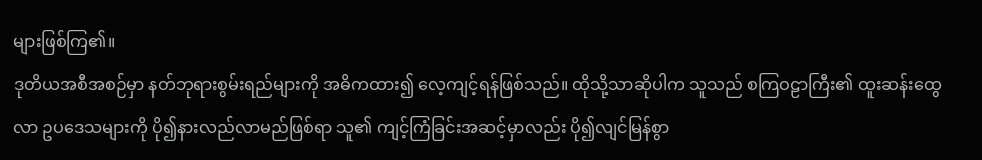များဖြစ်ကြ၏။
ဒုတိယအစီအစဉ်မှာ နတ်ဘုရားစွမ်းရည်များကို အဓိကထား၍ လေ့ကျင့်ရန်ဖြစ်သည်။ ထိုသို့သာဆိုပါက သူသည် စကြဝဠာကြီး၏ ထူးဆန်းထွေလာ ဥပဒေသများကို ပို၍နားလည်လာမည်ဖြစ်ရာ သူ၏ ကျင့်ကြံခြင်းအဆင့်မှာလည်း ပို၍လျင်မြန်စွာ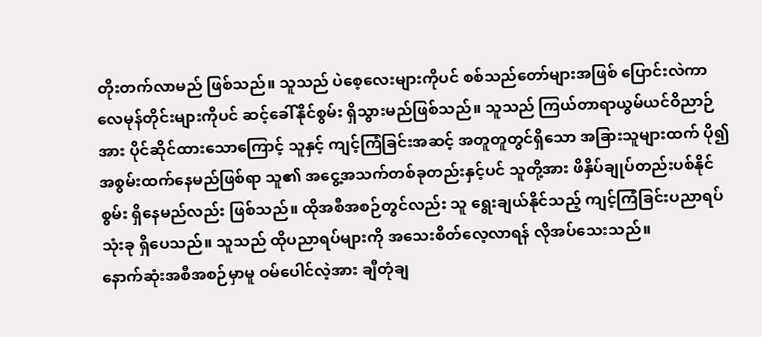တိုးတက်လာမည် ဖြစ်သည်။ သူသည် ပဲစေ့လေးများကိုပင် စစ်သည်တော်များအဖြစ် ပြောင်းလဲကာ လေမုန်တိုင်းများကိုပင် ဆင့်ခေါ်နိုင်စွမ်း ရှိသွားမည်ဖြစ်သည်။ သူသည် ကြယ်တာရာယွမ်ယင်ဝိညာဉ်အား ပိုင်ဆိုင်ထားသောကြောင့် သူနှင့် ကျင့်ကြံခြင်းအဆင့် အတူတူတွင်ရှိသော အခြားသူများထက် ပို၍ အစွမ်းထက်နေမည်ဖြစ်ရာ သူ၏ အငွေ့အသက်တစ်ခုတည်းနှင့်ပင် သူတို့အား ဖိနှိပ်ချုပ်တည်းပစ်နိုင်စွမ်း ရှိနေမည်လည်း ဖြစ်သည်။ ထိုအစီအစဉ်တွင်လည်း သူ ရွေးချယ်နိုင်သည့် ကျင့်ကြံခြင်းပညာရပ်သုံးခု ရှိပေသည်။ သူသည် ထိုပညာရပ်များကို အသေးစိတ်လေ့လာရန် လိုအပ်သေးသည်။
နောက်ဆုံးအစီအစဉ်မှာမူ ဝမ်ပေါင်လဲ့အား ချီတုံချ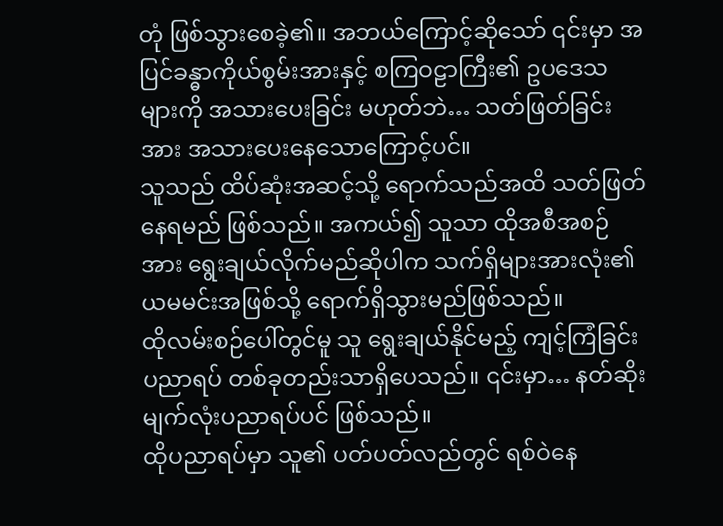တုံ ဖြစ်သွားစေခဲ့၏။ အဘယ်ကြောင့်ဆိုသော် ၎င်းမှာ အပြင်ခန္ဓာကိုယ်စွမ်းအားနှင့် စကြဝဠာကြီး၏ ဥပဒေသများကို အသားပေးခြင်း မဟုတ်ဘဲ… သတ်ဖြတ်ခြင်းအား အသားပေးနေသောကြောင့်ပင်။
သူသည် ထိပ်ဆုံးအဆင့်သို့ ရောက်သည်အထိ သတ်ဖြတ်နေရမည် ဖြစ်သည်။ အကယ်၍ သူသာ ထိုအစီအစဉ်အား ရွေးချယ်လိုက်မည်ဆိုပါက သက်ရှိများအားလုံး၏ ယမမင်းအဖြစ်သို့ ရောက်ရှိသွားမည်ဖြစ်သည်။
ထိုလမ်းစဉ်ပေါ်တွင်မူ သူ ရွေးချယ်နိုင်မည့် ကျင့်ကြံခြင်းပညာရပ် တစ်ခုတည်းသာရှိပေသည်။ ၎င်းမှာ… နတ်ဆိုးမျက်လုံးပညာရပ်ပင် ဖြစ်သည်။
ထိုပညာရပ်မှာ သူ၏ ပတ်ပတ်လည်တွင် ရစ်ဝဲနေ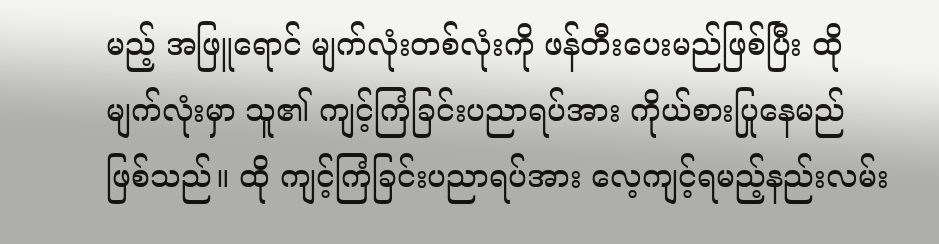မည့် အဖြူရောင် မျက်လုံးတစ်လုံးကို ဖန်တီးပေးမည်ဖြစ်ပြီး ထိုမျက်လုံးမှာ သူ၏ ကျင့်ကြံခြင်းပညာရပ်အား ကိုယ်စားပြုနေမည် ဖြစ်သည်။ ထို ကျင့်ကြံခြင်းပညာရပ်အား လေ့ကျင့်ရမည့်နည်းလမ်း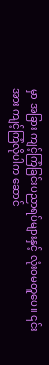မှာ အခြား ကျင့်ကြံခြင်းပညာရပ်များနှင့် လုံးဝမတူပေ။ ၎င်းအား ကျင့်ကြံလိုပါက ဆောင်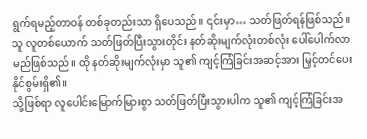ရွက်ရမည့်တာဝန် တစ်ခုတည်းသာ ရှိပေသည်။ ၎င်းမှာ… သတ်ဖြတ်ရန်ဖြစ်သည်။
သူ လူတစ်ယောက် သတ်ဖြတ်ပြီးသွားတိုင်း နတ်ဆိုးမျက်လုံးတစ်လုံး ပေါ်ပေါက်လာမည်ဖြစ်သည်။ ထို နတ်ဆိုးမျက်လုံးမှာ သူ၏ ကျင့်ကြံခြင်းအဆင့်အား မြှင့်တင်ပေးနိုင်စွမ်းရှိ၏။
သို့ဖြစ်ရာ လူပေါင်းမြောက်မြားစွာ သတ်ဖြတ်ပြီးသွားပါက သူ၏ ကျင့်ကြံခြင်းအ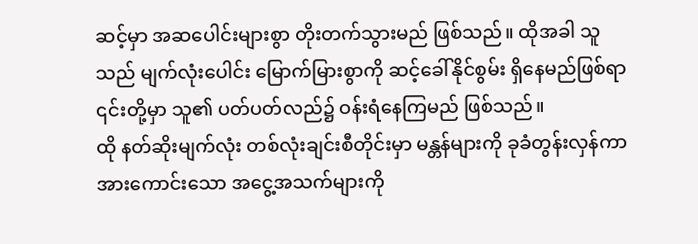ဆင့်မှာ အဆပေါင်းများစွာ တိုးတက်သွားမည် ဖြစ်သည်။ ထိုအခါ သူသည် မျက်လုံးပေါင်း မြောက်မြားစွာကို ဆင့်ခေါ်နိုင်စွမ်း ရှိနေမည်ဖြစ်ရာ ၎င်းတို့မှာ သူ၏ ပတ်ပတ်လည်၌ ဝန်းရံနေကြမည် ဖြစ်သည်။
ထို နတ်ဆိုးမျက်လုံး တစ်လုံးချင်းစီတိုင်းမှာ မန္တန်များကို ခုခံတွန်းလှန်ကာ အားကောင်းသော အငွေ့အသက်များကို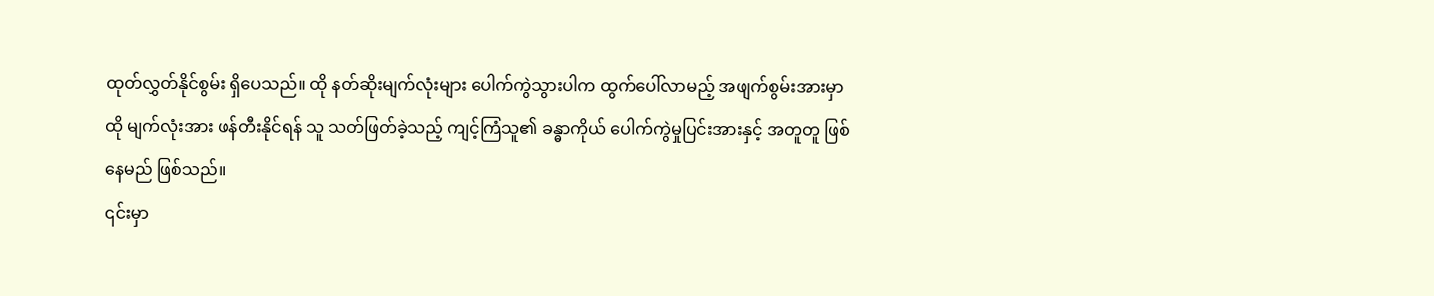ထုတ်လွှတ်နိုင်စွမ်း ရှိပေသည်။ ထို နတ်ဆိုးမျက်လုံးများ ပေါက်ကွဲသွားပါက ထွက်ပေါ်လာမည့် အဖျက်စွမ်းအားမှာ ထို မျက်လုံးအား ဖန်တီးနိုင်ရန် သူ သတ်ဖြတ်ခဲ့သည့် ကျင့်ကြံသူ၏ ခန္ဓာကိုယ် ပေါက်ကွဲမှုပြင်းအားနှင့် အတူတူ ဖြစ်နေမည် ဖြစ်သည်။
၎င်းမှာ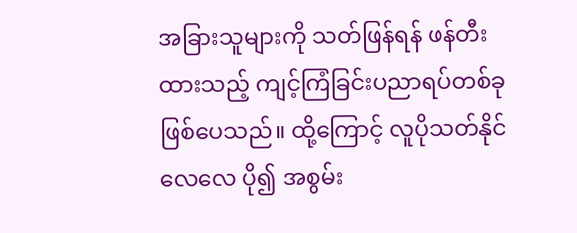အခြားသူများကို သတ်ဖြန်ရန် ဖန်တီးထားသည့် ကျင့်ကြံခြင်းပညာရပ်တစ်ခု ဖြစ်ပေသည်။ ထို့ကြောင့် လူပိုသတ်နိုင်လေလေ ပို၍ အစွမ်း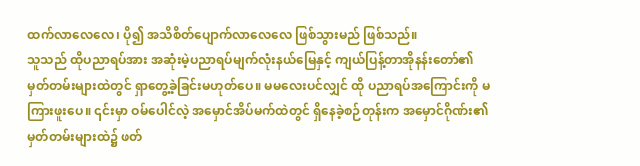ထက်လာလေလေ၊ ပို၍ အသိစိတ်ပျောက်လာလေလေ ဖြစ်သွားမည် ဖြစ်သည်။
သူသည် ထိုပညာရပ်အား အဆုံးမဲ့ပညာရပ်မျက်လုံးနယ်မြေနှင့် ကျယ်ပြန့်တာအိုနန်းတော်၏ မှတ်တမ်းများထဲတွင် ရှာတွေ့ခဲ့ခြင်းမဟုတ်ပေ။ မမလေးပင်လျှင် ထို ပညာရပ်အကြောင်းကို မကြားဖူးပေ။ ၎င်းမှာ ဝမ်ပေါင်လဲ့ အမှောင်အိပ်မက်ထဲတွင် ရှိနေခဲ့စဉ်တုန်းက အမှောင်ဂိုဏ်း၏ မှတ်တမ်းများထဲ၌ ဖတ်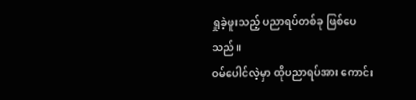ရှုခဲ့ဖူးသည့် ပညာရပ်တစ်ခု ဖြစ်ပေသည်။
ဝမ်ပေါင်လဲ့မှာ ထိုပညာရပ်အား ကောင်း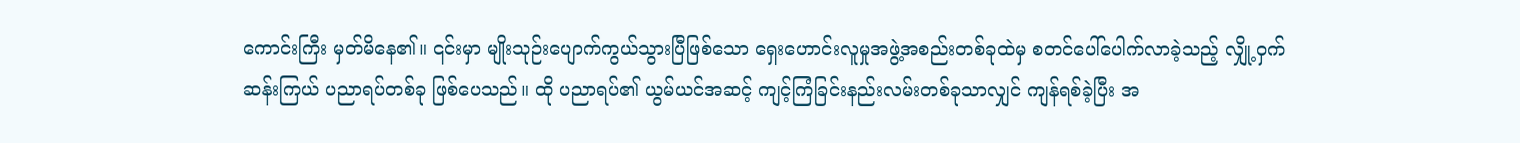ကောင်းကြီး မှတ်မိနေ၏။ ၎င်းမှာ မျိုးသုဉ်းပျောက်ကွယ်သွားပြီဖြစ်သော ရှေးဟောင်းလူမှုအဖွဲ့အစည်းတစ်ခုထဲမှ စတင်ပေါ်ပေါက်လာခဲ့သည့် လျှို့ဝှက်ဆန်းကြယ် ပညာရပ်တစ်ခု ဖြစ်ပေသည်။ ထို ပညာရပ်၏ ယွမ်ယင်အဆင့် ကျင့်ကြံခြင်းနည်းလမ်းတစ်ခုသာလျှင် ကျန်ရစ်ခဲ့ပြီး အ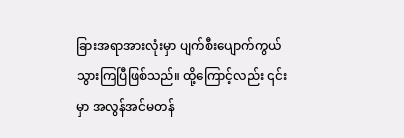ခြားအရာအားလုံးမှာ ပျက်စီးပျောက်ကွယ်သွားကြပြီဖြစ်သည်။ ထို့ကြောင့်လည်း ၎င်းမှာ အလွန်အင်မတန်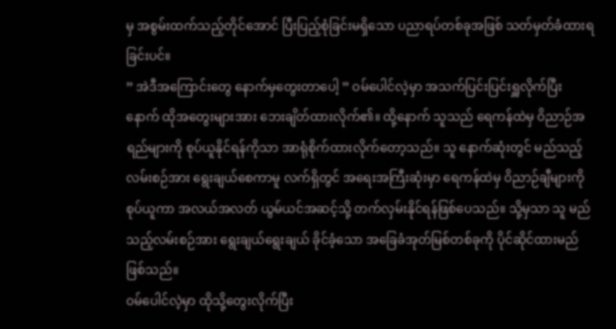မှ အစွမ်းထက်သည့်တိုင်အောင် ပြီးပြည့်စုံခြင်းမရှိသော ပညာရပ်တစ်ခုအဖြစ် သတ်မှတ်ခံထားရခြင်းပင်။
” အဲဒီအကြောင်းတွေ နောက်မှတွေးတာပေါ့ ” ဝမ်ပေါင်လဲ့မှာ အသက်ပြင်းပြင်းရှူလိုက်ပြီးနောက် ထိုအတွေးများအား ဘေးချိတ်ထားလိုက်၏။ ထို့နောက် သူသည် ရေကန်ထဲမှ ဝိညာဉ်အရည်များကို စုပ်ယူနိုင်ရန်ကိုသာ အာရုံစိုက်ထားလိုက်တော့သည်။ သူ နောက်ဆုံးတွင် မည်သည့် လမ်းစဉ်အား ရွေးချယ်စေကာမူ လက်ရှိတွင် အရေးအကြီးဆုံးမှာ ရေကန်ထဲမှ ဝိညာဉ်ချီများကို စုပ်ယူကာ အလယ်အလတ် ယွမ်ယင်အဆင့်သို့ တက်လှမ်းနိုင်ရန်ဖြစ်ပေသည်။ သို့မှသာ သူ မည်သည့်လမ်းစဉ်အား ရွေးချယ်ရွေးချယ် ခိုင်ခံ့သော အခြေခံအုတ်မြစ်တစ်ခုကို ပိုင်ဆိုင်ထားမည်ဖြစ်သည်။
ဝမ်ပေါင်လဲ့မှာ ထိုသို့တွေးလိုက်ပြီး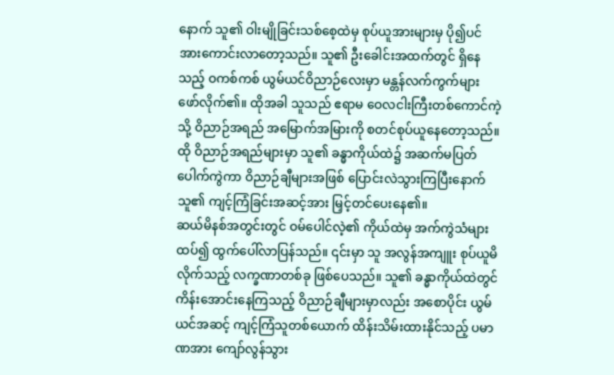နောက် သူ၏ ဝါးမျိုခြင်းသစ်စေ့ထဲမှ စုပ်ယူအားများမှ ပို၍ပင် အားကောင်းလာတော့သည်။ သူ၏ ဦးခေါင်းအထက်တွင် ရှိနေသည့် ဝကစ်ကစ် ယွမ်ယင်ဝိညာဉ်လေးမှာ မန္တန်လက်ကွက်များ ဖော်လိုက်၏။ ထိုအခါ သူသည် ဧရာမ ဝေလငါးကြီးတစ်ကောင်ကဲ့သို့ ဝိညာဉ်အရည် အမြောက်အမြားကို စတင်စုပ်ယူနေတော့သည်။ ထို ဝိညာဉ်အရည်များမှာ သူ၏ ခန္ဓာကိုယ်ထဲ၌ အဆက်မပြတ် ပေါက်ကွဲကာ ဝိညာဉ်ချီများအဖြစ် ပြောင်းလဲသွားကြပြီးနောက် သူ၏ ကျင့်ကြံခြင်းအဆင့်အား မြှင့်တင်ပေးနေ၏။
ဆယ်မိနစ်အတွင်းတွင် ဝမ်ပေါင်လဲ့၏ ကိုယ်ထဲမှ အက်ကွဲသံများ ထပ်၍ ထွက်ပေါ်လာပြန်သည်။ ၎င်းမှာ သူ အလွန်အကျူး စုပ်ယူမိလိုက်သည့် လက္ခဏာတစ်ခု ဖြစ်ပေသည်။ သူ၏ ခန္ဓာကိုယ်ထဲတွင် ကိန်းအောင်းနေကြသည့် ဝိညာဉ်ချီများမှာလည်း အစောပိုင်း ယွမ်ယင်အဆင့် ကျင့်ကြံသူတစ်ယောက် ထိန်းသိမ်းထားနိုင်သည့် ပမာဏအား ကျော်လွန်သွား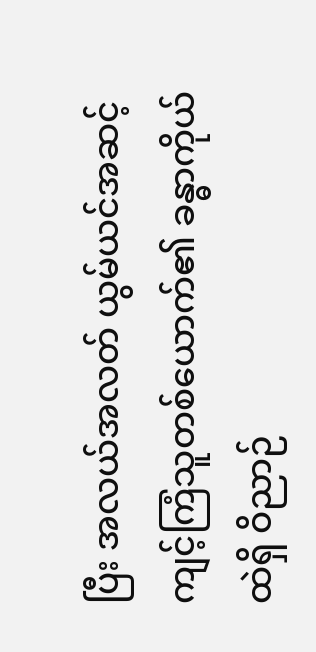ပြီး အလယ်အလတ် ယွမ်ယင်အဆင့် ကျင့်ကြံသူတစ်ယောက်၏ ခန္ဓာကိုယ်ထဲရှိ ဝိညာဉ်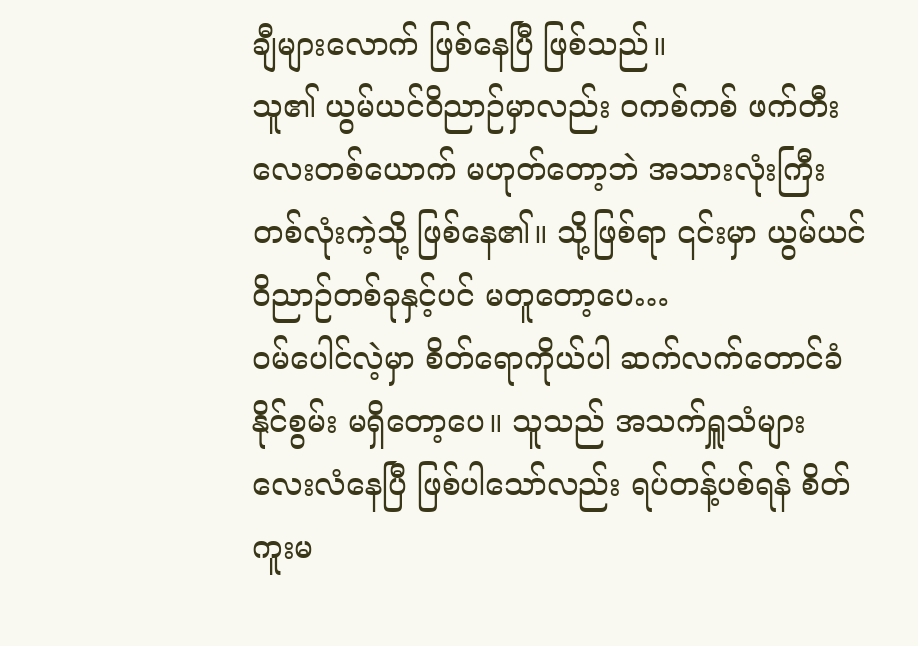ချီများလောက် ဖြစ်နေပြီ ဖြစ်သည်။
သူ၏ ယွမ်ယင်ဝိညာဉ်မှာလည်း ဝကစ်ကစ် ဖက်တီးလေးတစ်ယောက် မဟုတ်တော့ဘဲ အသားလုံးကြီးတစ်လုံးကဲ့သို့ ဖြစ်နေ၏။ သို့ဖြစ်ရာ ၎င်းမှာ ယွမ်ယင်ဝိညာဉ်တစ်ခုနှင့်ပင် မတူတော့ပေ…
ဝမ်ပေါင်လဲ့မှာ စိတ်ရောကိုယ်ပါ ဆက်လက်တောင်ခံနိုင်စွမ်း မရှိတော့ပေ။ သူသည် အသက်ရှူသံများ လေးလံနေပြီ ဖြစ်ပါသော်လည်း ရပ်တန့်ပစ်ရန် စိတ်ကူးမ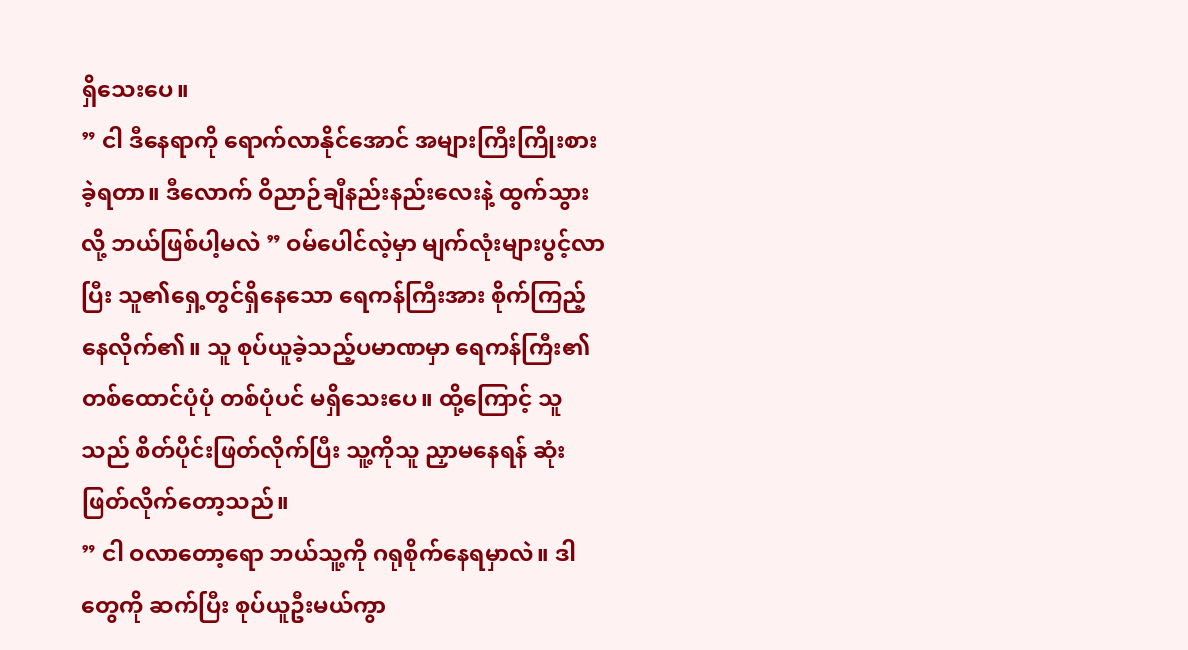ရှိသေးပေ။
” ငါ ဒီနေရာကို ရောက်လာနိုင်အောင် အများကြီးကြိုးစားခဲ့ရတာ။ ဒီလောက် ဝိညာဉ်ချီနည်းနည်းလေးနဲ့ ထွက်သွားလို့ ဘယ်ဖြစ်ပါ့မလဲ ” ဝမ်ပေါင်လဲ့မှာ မျက်လုံးများပွင့်လာပြီး သူ၏ရှေ့တွင်ရှိနေသော ရေကန်ကြီးအား စိုက်ကြည့်နေလိုက်၏။ သူ စုပ်ယူခဲ့သည့်ပမာဏမှာ ရေကန်ကြီး၏ တစ်ထောင်ပုံပုံ တစ်ပုံပင် မရှိသေးပေ။ ထို့ကြောင့် သူသည် စိတ်ပိုင်းဖြတ်လိုက်ပြီး သူ့ကိုသူ ညှာမနေရန် ဆုံးဖြတ်လိုက်တော့သည်။
” ငါ ဝလာတော့ရော ဘယ်သူ့ကို ဂရုစိုက်နေရမှာလဲ။ ဒါတွေကို ဆက်ပြီး စုပ်ယူဦးမယ်ကွာ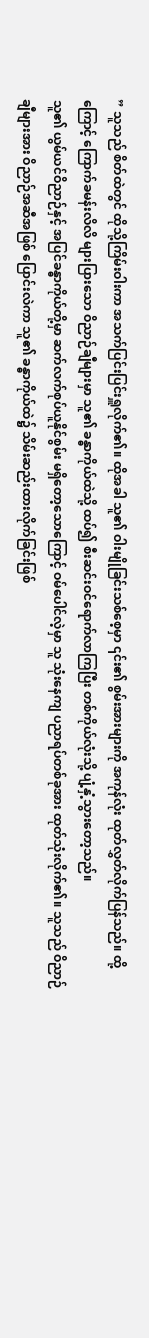” သူသည် စိတ်ထဲတွင် ထိုသို့ကြိမ်းဝါးကာ အသက်ပြင်းပြင်းရှူလိုက်၏။ ထိုအခါ သူ၏ ဝါးမျိုခြင်းသစ်စေ့မှာ ၎င်း၏ စွမ်းအားများကို အကုန်လုံး ထုတ်လွှတ်လိုက်ပြန်သည်။ ထို့ကြောင့် ကြောက်ခမန်းလိလိ များပြားသော ဝိညာဉ်ချီများမှာ သူ၏ ခန္ဓာကိုယ်ထဲသို့ ထပ်၍ စီးဆင်းဝင်ရောက်လာကြပြီး တစ်ကိုယ်လုံးသို့ ပျံ့နှံ့သွားတော့သည်။
သူ၏ ယွမ်ယင်ဝိညာဉ်နှင့် အပြင်ခန္ဓာကိုယ်တို့မှာ ဆက်လက်စုပ်ယူနိုင်စွမ်း မရှိတော့သောကြောင့် ဝမ်ပေါင်လဲ့မှာ သူ သုံးနေကျ ပညာရပ်တစ်ခုအား ထုတ်သုံးလိုက်၏။ သူသည် ဝိညာဉ်ချီများအား ဝိညာဉ်အဆီအဖြစ် ပြောင်းလဲကာ သူ၏ ခန္ဓာကိုယ်ထဲ၌ သိမ်းဆည်းထားလိုက်ခြင်းဖြစ်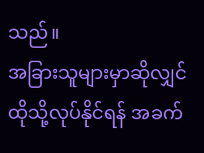သည်။
အခြားသူများမှာဆိုလျှင် ထိုသို့လုပ်နိုင်ရန် အခက်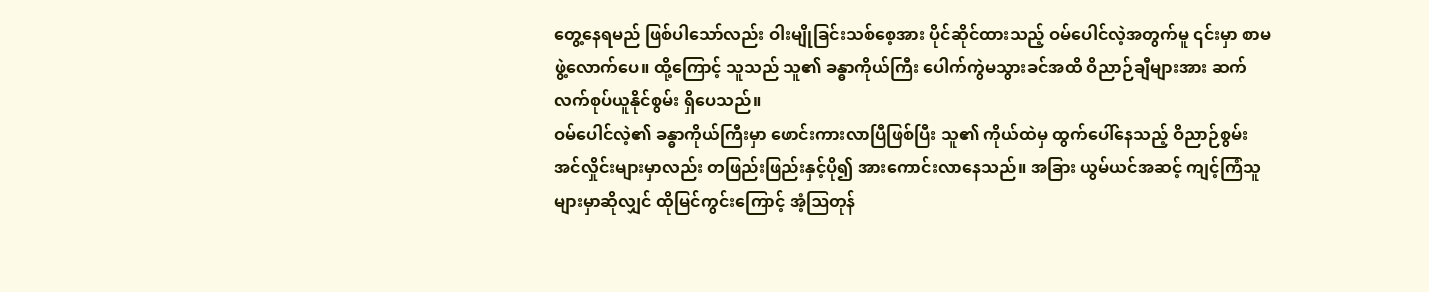တွေ့နေရမည် ဖြစ်ပါသော်လည်း ဝါးမျိုခြင်းသစ်စေ့အား ပိုင်ဆိုင်ထားသည့် ဝမ်ပေါင်လဲ့အတွက်မူ ၎င်းမှာ စာမဖွဲ့လောက်ပေ။ ထို့ကြောင့် သူသည် သူ၏ ခန္ဓာကိုယ်ကြီး ပေါက်ကွဲမသွားခင်အထိ ဝိညာဉ်ချီများအား ဆက်လက်စုပ်ယူနိုင်စွမ်း ရှိပေသည်။
ဝမ်ပေါင်လဲ့၏ ခန္ဓာကိုယ်ကြီးမှာ ဖောင်းကားလာပြီဖြစ်ပြီး သူ၏ ကိုယ်ထဲမှ ထွက်ပေါ်နေသည့် ဝိညာဉ်စွမ်းအင်လှိုင်းများမှာလည်း တဖြည်းဖြည်းနှင့်ပို၍ အားကောင်းလာနေသည်။ အခြား ယွမ်ယင်အဆင့် ကျင့်ကြံသူများမှာဆိုလျှင် ထိုမြင်ကွင်းကြောင့် အံ့ဩတုန်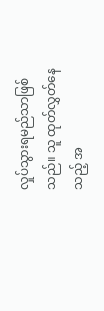လှုပ်သွားရမည်သာဖြစ်သည်။ သူ ထုတ်လွှတ်နေသည့် အ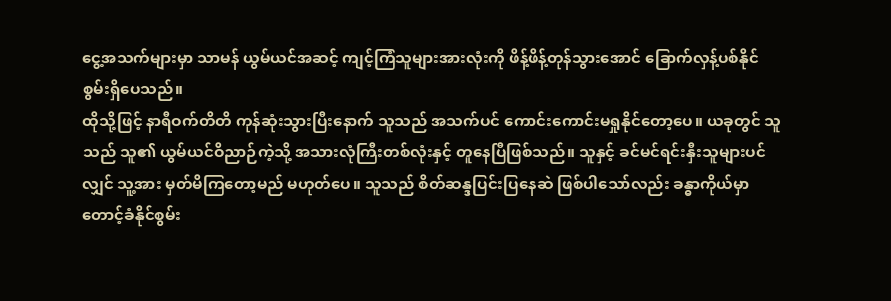ငွေ့အသက်များမှာ သာမန် ယွမ်ယင်အဆင့် ကျင့်ကြံသူများအားလုံးကို ဖိန့်ဖိန့်တုန်သွားအောင် ခြောက်လှန့်ပစ်နိုင်စွမ်းရှိပေသည်။
ထိုသို့ဖြင့် နာရီဝက်တိတိ ကုန်ဆုံးသွားပြီးနောက် သူသည် အသက်ပင် ကောင်းကောင်းမရှုနိုင်တော့ပေ။ ယခုတွင် သူသည် သူ၏ ယွမ်ယင်ဝိညာဉ်ကဲ့သို့ အသားလုံကြီးတစ်လုံးနှင့် တူနေပြီဖြစ်သည်။ သူနှင့် ခင်မင်ရင်းနှီးသူများပင်လျှင် သူ့အား မှတ်မိကြတော့မည် မဟုတ်ပေ။ သူသည် စိတ်ဆန္ဒပြင်းပြနေဆဲ ဖြစ်ပါသော်လည်း ခန္ဓာကိုယ်မှာ တောင့်ခံနိုင်စွမ်း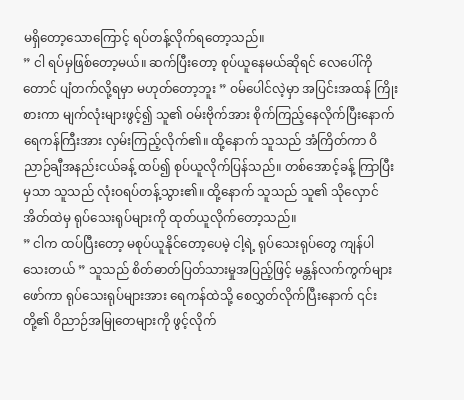မရှိတော့သောကြောင့် ရပ်တန့်လိုက်ရတော့သည်။
” ငါ ရပ်မှဖြစ်တော့မယ်။ ဆက်ပြီးတော့ စုပ်ယူနေမယ်ဆိုရင် လေပေါ်ကိုတောင် ပျံတက်လို့ရမှာ မဟုတ်တော့ဘူး ” ဝမ်ပေါင်လဲ့မှာ အပြင်းအထန် ကြိုးစားကာ မျက်လုံးများဖွင့်၍ သူ၏ ဝမ်းဗိုက်အား စိုက်ကြည့်နေလိုက်ပြီးနောက် ရေကန်ကြီးအား လှမ်းကြည့်လိုက်၏။ ထို့နောက် သူသည် အံကြိတ်ကာ ဝိညာဉ်ချီအနည်းငယ်ခန့် ထပ်၍ စုပ်ယူလိုက်ပြန်သည်။ တစ်အောင့်ခန့် ကြာပြီးမှသာ သူသည် လုံးဝရပ်တန့်သွား၏။ ထို့နောက် သူသည် သူ၏ သိုလှောင်အိတ်ထဲမှ ရုပ်သေးရုပ်များကို ထုတ်ယူလိုက်တော့သည်။
” ငါက ထပ်ပြီးတော့ မစုပ်ယူနိုင်တော့ပေမဲ့ ငါ့ရဲ့ ရုပ်သေးရုပ်တွေ ကျန်ပါသေးတယ် ” သူသည် စိတ်ဓာတ်ပြတ်သားမှုအပြည့်ဖြင့် မန္တန်လက်ကွက်များဖော်ကာ ရုပ်သေးရုပ်များအား ရေကန်ထဲသို့ စေလွှတ်လိုက်ပြီးနောက် ၎င်းတို့၏ ဝိညာဉ်အမြုတေများကို ဖွင့်လိုက်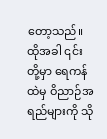တော့သည်။ ထိုအခါ ၎င်းတို့မှာ ရေကန်ထဲမှ ဝိညာဉ်အရည်များကို သို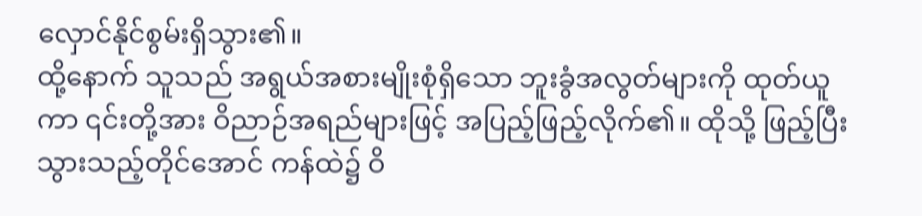လှောင်နိုင်စွမ်းရှိသွား၏။
ထို့နောက် သူသည် အရွယ်အစားမျိုးစုံရှိသော ဘူးခွံအလွတ်များကို ထုတ်ယူကာ ၎င်းတို့အား ဝိညာဉ်အရည်များဖြင့် အပြည့်ဖြည့်လိုက်၏။ ထိုသို့ ဖြည့်ပြီးသွားသည့်တိုင်အောင် ကန်ထဲ၌ ဝိ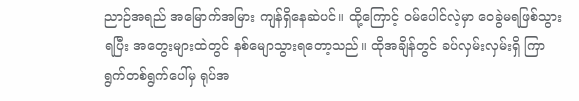ညာဉ်အရည် အမြောက်အမြား ကျန်ရှိနေဆဲပင်။ ထို့ကြောင့် ဝမ်ပေါင်လဲ့မှာ ဝေခွဲမရဖြစ်သွားရပြီး အတွေးများထဲတွင် နစ်မျောသွားရတော့သည်။ ထိုအချိန်တွင် ခပ်လှမ်းလှမ်းရှိ ကြာရွက်တစ်ရွက်ပေါ်မှ ရုပ်အ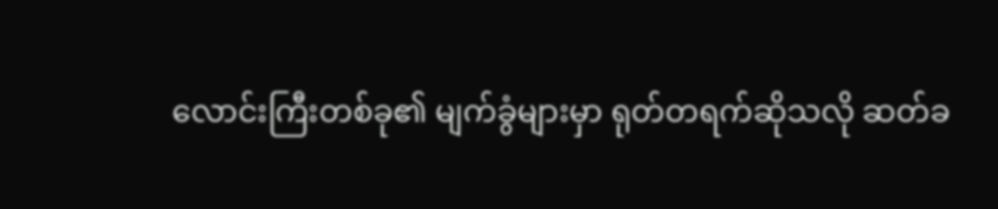လောင်းကြီးတစ်ခု၏ မျက်ခွံများမှာ ရုတ်တရက်ဆိုသလို ဆတ်ခ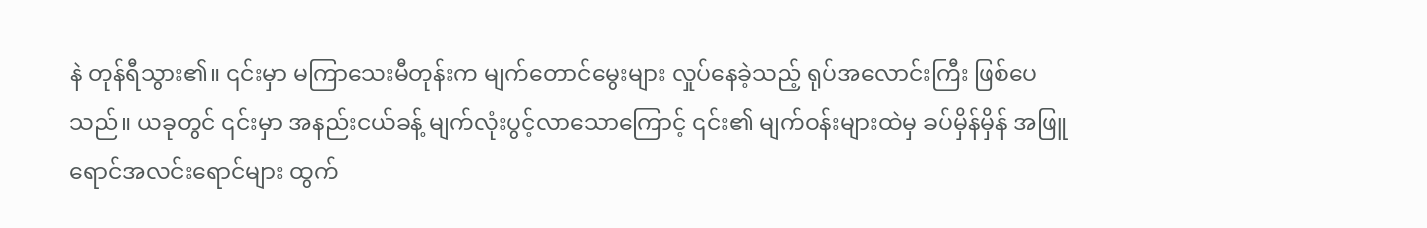နဲ တုန်ရီသွား၏။ ၎င်းမှာ မကြာသေးမီတုန်းက မျက်တောင်မွေးများ လှုပ်နေခဲ့သည့် ရုပ်အလောင်းကြီး ဖြစ်ပေသည်။ ယခုတွင် ၎င်းမှာ အနည်းငယ်ခန့် မျက်လုံးပွင့်လာသောကြောင့် ၎င်း၏ မျက်ဝန်းများထဲမှ ခပ်မှိန်မှိန် အဖြူရောင်အလင်းရောင်များ ထွက်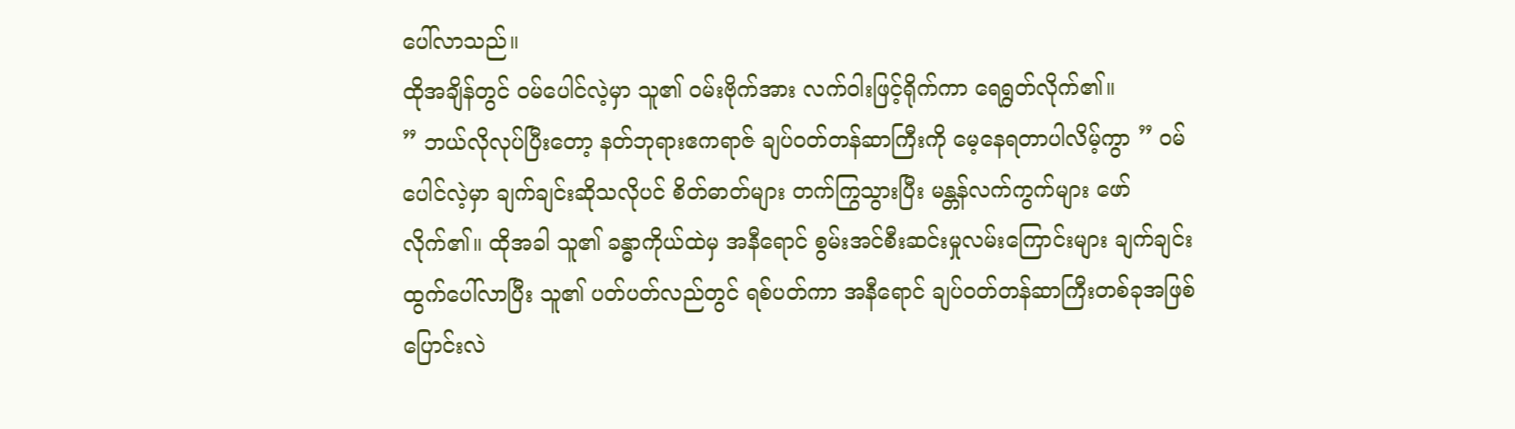ပေါ်လာသည်။
ထိုအချိန်တွင် ဝမ်ပေါင်လဲ့မှာ သူ၏ ဝမ်းဗိုက်အား လက်ဝါးဖြင့်ရိုက်ကာ ရေရွတ်လိုက်၏။
” ဘယ်လိုလုပ်ပြီးတော့ နတ်ဘုရားဧကရာဇ် ချပ်ဝတ်တန်ဆာကြီးကို မေ့နေရတာပါလိမ့်ကွာ ” ဝမ်ပေါင်လဲ့မှာ ချက်ချင်းဆိုသလိုပင် စိတ်ဓာတ်များ တက်ကြွသွားပြီး မန္တန်လက်ကွက်များ ဖော်လိုက်၏။ ထိုအခါ သူ၏ ခန္ဓာကိုယ်ထဲမှ အနီရောင် စွမ်းအင်စီးဆင်းမှုလမ်းကြောင်းများ ချက်ချင်းထွက်ပေါ်လာပြီး သူ၏ ပတ်ပတ်လည်တွင် ရစ်ပတ်ကာ အနီရောင် ချပ်ဝတ်တန်ဆာကြီးတစ်ခုအဖြစ် ပြောင်းလဲ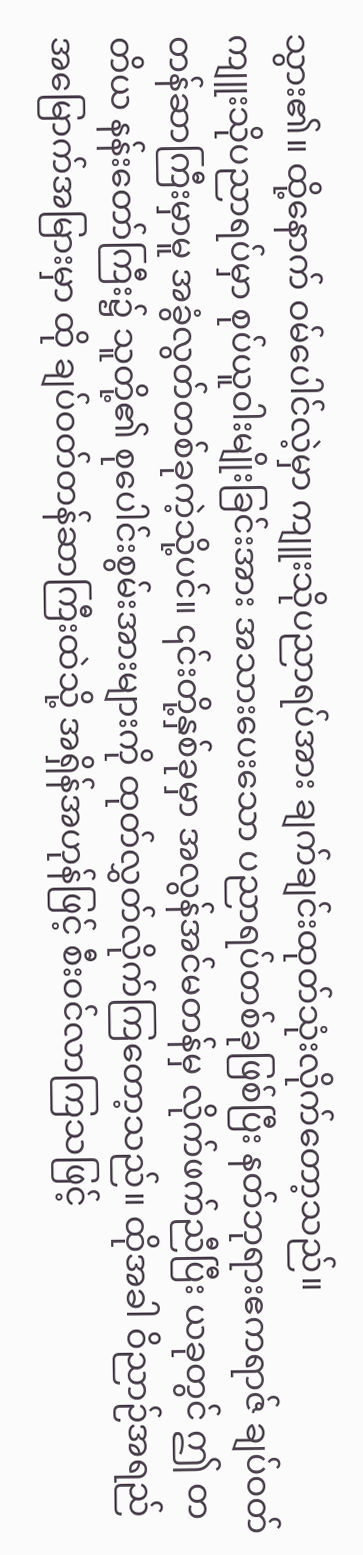သွား၏။ ထို့နောက် ဝမ်ပေါင်လဲ့မှာ ကျူးသိုပညာရပ်အား ချက်ချင်းထုတ်သုံးလိုက်တော့သည်။
ကျူးသိုပညာရပ်မှာ စုပ်ယူဝါးမျိုးခြင်းအား အသားပေးသော ပညာရပ်တစ်ခုဖြစ်ပြီး နတ်ဘုရားဧကရာဇ် ချပ်ဝတ်တန်ဆာကြီးမှာမူ အခွံလွတ်တစ်ခုကဲ့သို့ပင်။ ၎င်းတို့နှစ်ခုမှာ အလွန်အင်မတန်မှ လိုက်ဖက်ညီပြီး ယခုတွင် ဤ တတိယ နန်းတော်ကြီး၌ သူတို့၏ စုပေါင်းစွမ်းအားများကို ထုတ်လွှတ်လိုက်ကြတော့သည်။ ထိုအခါ ဝိညာဉ်အရည် အမြောက်အမြားမှာ ထို ချပ်ဝတ်တန်ဆာကြီးထဲသို့ အရှိန်အဟုန်ဖြင့် စီးဝင်လာကြသဖြင့်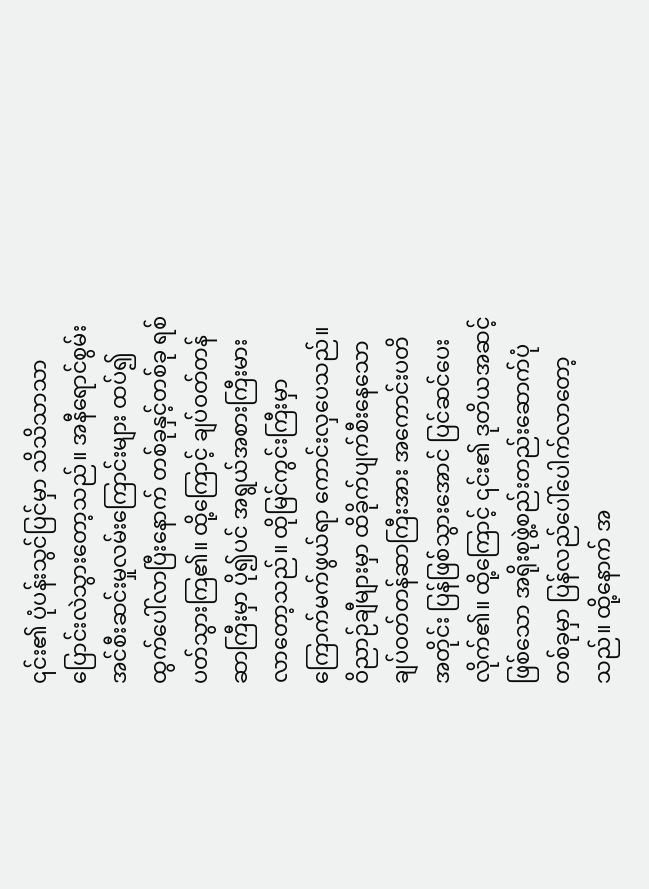၎င်း၏ ပုံပန်းသွင်ပြင်မှာ သိသိသာသာ ပြောင်းလဲသွားတော့သည်။ အနီရောင်စွမ်းအင်စီးဆင်းမှုလမ်းကြောင်းများ ထပ်၍ ထွက်ပေါ်လာပြီးနောက် တစ်ခုနှင့်တစ်ခု ရစ်ပတ်သွားကြ၏။ ထို့ကြောင့် ချပ်ဝတ်တန်ဆာကြီးမှာ ပို၍ပင် အရွယ်အစားကြီးမားလာတော့သည်။ ထိုမြင်ကွင်းကြီးမှာ ကြောက်မက်ဖွယ်ရာ ကောင်းလှပေသည်။
ဝိညာဉ်ချီများမှာ ထိခိုက်ပျက်စီးနေသော ချပ်ဝတ်တန်ဆာကြီးအား အကောင်းပတိအတိုင်း ပြန်ဖြစ်သွားအောင် ပြင်ဆင်ပေးလိုက်၏။ ထို့ကြောင့် ၎င်း၏ ဒုတိယအဆင့်ဖြစ်သော အရိုးစုဖွဲ့စည်းတည်းဆောက်ပုံတစ်ခုမှာ ပြန်လည်ပေါ်ပေါက်လာတော့သည်။ ထို့နောက် အ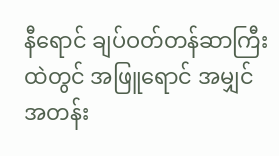နီရောင် ချပ်ဝတ်တန်ဆာကြီးထဲတွင် အဖြူရောင် အမျှင်အတန်း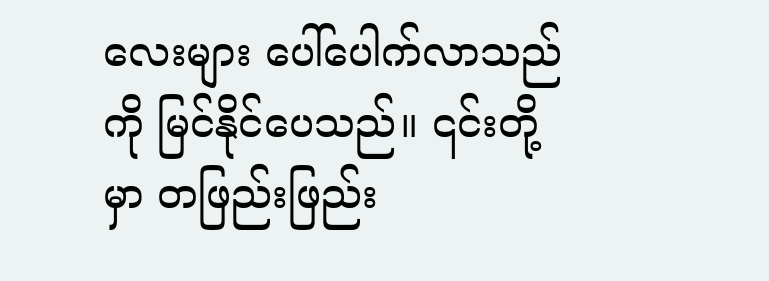လေးများ ပေါ်ပေါက်လာသည်ကို မြင်နိုင်ပေသည်။ ၎င်းတို့မှာ တဖြည်းဖြည်း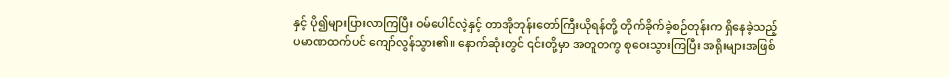နှင့် ပို၍များပြားလာကြပြီး ဝမ်ပေါင်လဲ့နှင့် တာအိုဘုန်းတော်ကြီးယိုရန်တို့ တိုက်ခိုက်ခဲ့စဉ်တုန်းက ရှိနေခဲ့သည့် ပမာဏထက်ပင် ကျော်လွန်သွား၏။ နောက်ဆုံးတွင် ၎င်းတို့မှာ အတူတကွ စုဝေးသွားကြပြီး အရိုးများအဖြစ်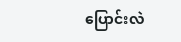ပြောင်းလဲ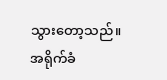သွားတော့သည်။
အရိုက်ခံ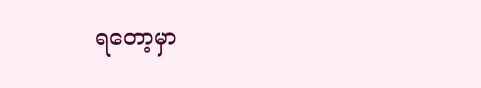ရတော့မှာ